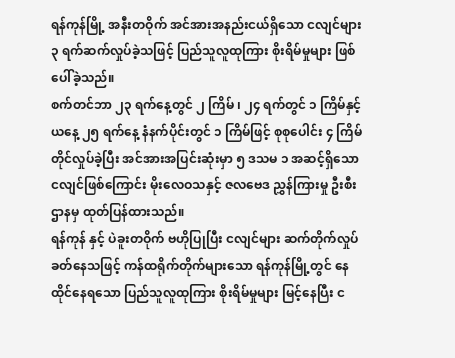ရန်ကုန်မြို့ အနီးတဝိုက် အင်အားအနည်းငယ်ရှိသော ငလျင်များ ၃ ရက်ဆက်လှုပ်ခဲ့သဖြင့် ပြည်သူလူထုကြား စိုးရိမ်မှုများ ဖြစ်ပေါ်ခဲ့သည်။
စက်တင်ဘာ ၂၃ ရက်နေ့တွင် ၂ ကြိမ် ၊ ၂၄ ရက်တွင် ၁ ကြိမ်နှင့် ယနေ့ ၂၅ ရက်နေ့ နံနက်ပိုင်းတွင် ၁ ကြိမ်ဖြင့် စုစုပေါင်း ၄ ကြိမ်တိုင်လှုပ်ခဲ့ပြီး အင်အားအပြင်းဆုံးမှာ ၅ ဒသမ ၁ အဆင့်ရှိသော ငလျင်ဖြစ်ကြောင်း မိုးလေဝသနှင့် ဇလဗေဒ ညွှန်ကြားမှု ဦးစီးဌာနမှ ထုတ်ပြန်ထားသည်။
ရန်ကုန် နှင့် ပဲခူးတဝိုက် ဗဟိုပြုပြီး ငလျင်များ ဆက်တိုက်လှုပ်ခတ်နေသဖြင့် ကန်ထရိုက်တိုက်များသော ရန်ကုန်မြို့တွင် နေထိုင်နေရသော ပြည်သူလူထုကြား စိုးရိမ်မှုများ မြင့်နေပြီး င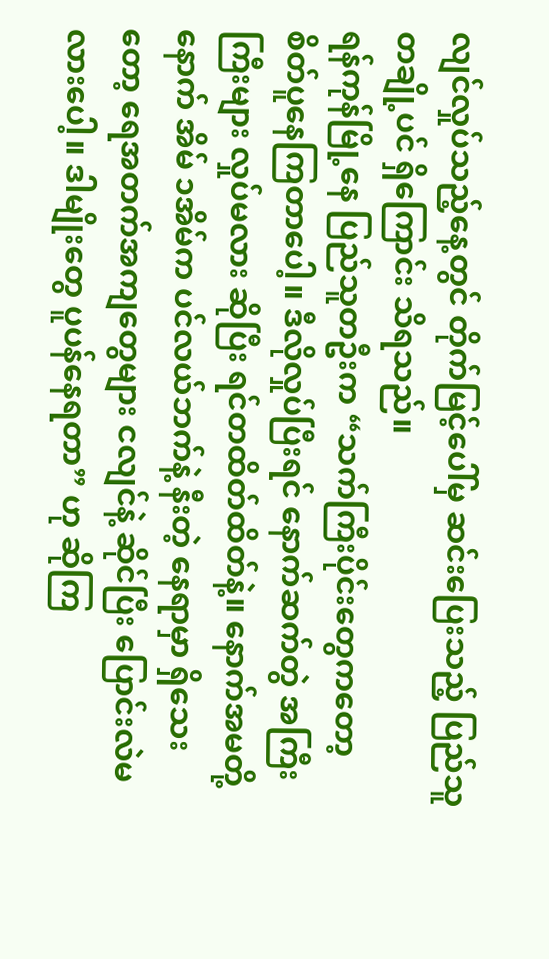လျင်လှုပ်သည့်နေ့တွင် တိုက်မြင့်ပေါ်မှ ဆင်းပြေးသည့် ပြည်သူတချို့ပင် ရှိကြောင်း သိရသည်။
ရန်ကုန်မြို့နေ ပြည်သူတဦးက “သက်ကြီးပိုင်းတွေကတော့ စိတ်ပူနေကြတာပေါ့။ ဒီလိုလှုပ်ပြီးရင် နောက်ဆက်တွဲ အကြီး ကြီးများ လှုပ်မလား ဆိုပြီး ရင်တထိတ်ထိတ်နဲ့။ နောက်အမတို့နောက် အိမ် ၁အိမ်က ပင်လယ်ဘက်နဲ့ နီးတဲ့ နေရာမှာ ရှိသေးတော့ ရေအတက်အကျတွေများ ငလျင်နဲ့ ဆိုင်ပြီး ပြောင်းလဲမလားပေါ့။ ဒါမျိုးတွေ ပူပန်နေရတာ” ဟု ဆိုကြ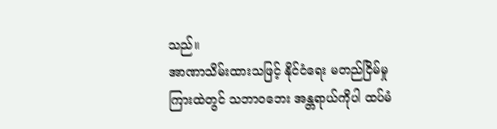သည်။
အာဏာသိမ်းထားသဖြင့် နိုင်ငံရေး မတည်ငြိမ်မှု ကြားထဲတွင် သဘာဝဘေး အန္တရာယ်ကိုပါ ထပ်မံ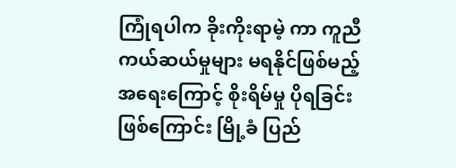ကြုံရပါက ခိုးကိုးရာမဲ့ ကာ ကူညီကယ်ဆယ်မှုများ မရနိုင်ဖြစ်မည့်အရေးကြောင့် စိုးရိမ်မှု ပိုရခြင်း ဖြစ်ကြောင်း မြို့ခံ ပြည်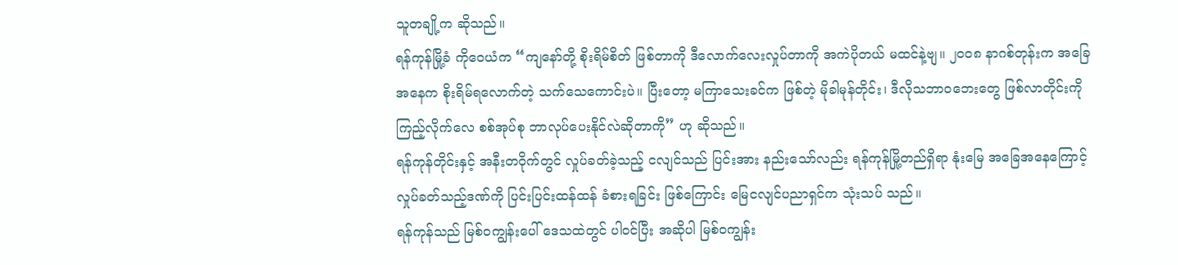သူတချို့က ဆိုသည်။
ရန်ကုန်မြို့ခံ ကိုဝေယံက “ကျနော်တို့ စိုးရိမ်စိတ် ဖြစ်တာကို ဒီလောက်လေးလှုပ်တာကို အကဲပိုတယ် မထင်နဲ့ဗျ။ ၂၀၀၈ နာဂစ်တုန်းက အခြေအနေက စိုးရိမ်ရလောက်တဲ့ သက်သေကောင်းပဲ။ ပြီးတော့ မကြာသေးခင်က ဖြစ်တဲ့ မိုခါမုန်တိုင်း၊ ဒီလိုသဘာဝဘေးတွေ ဖြစ်လာတိုင်းကို ကြည့်လိုက်လေ စစ်အုပ်စု ဘာလုပ်ပေးနိုင်လဲဆိုတာကို” ဟု ဆိုသည်။
ရန်ကုန်တိုင်းနှင့် အနီးတဝိုက်တွင် လှုပ်ခတ်ခဲ့သည့် ငလျင်သည် ပြင်းအား နည်းသော်လည်း ရန်ကုန်မြို့တည်ရှိရာ နုံးမြေ အခြေအနေကြောင့် လှုပ်ခတ်သည့်ဒဏ်ကို ပြင်းပြင်းထန်ထန် ခံစားရခြင်း ဖြစ်ကြောင်း မြေငလျင်ပညာရှင်က သုံးသပ် သည်။
ရန်ကုန်သည် မြစ်ဝကျွန်းပေါ် ဒေသထဲတွင် ပါဝင်ပြီး အဆိုပါ မြစ်ဝကျွန်း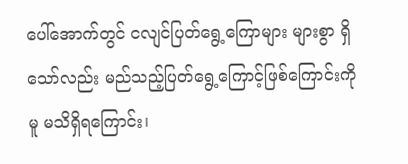ပေါ်အောက်တွင် ငလျင်ပြတ်ရွေ့ကြောများ များစွာ ရှိသော်လည်း မည်သည့်ပြတ်ရွေ့ကြောင့်ဖြစ်ကြောင်းကိုမူ မသိရှိရကြောင်း၊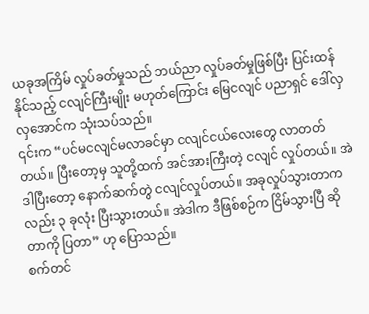ယခုအကြိမ် လှုပ်ခတ်မှုသည် ဘယ်ညာ လှုပ်ခတ်မှုဖြစ်ပြီး ပြင်းထန်နိုင်သည့် ငလျင်ကြီးမျိုး မဟုတ်ကြောင်း မြေငလျင် ပညာရှင် ဒေါ်လှလှအောင်က သုံးသပ်သည်။
၎င်းက “ပင်မငလျင်မလာခင်မှာ ငလျင်ငယ်လေးတွေ လာတတ်တယ်။ ပြီးတော့မှ သူတို့ထက် အင်အားကြီးတဲ့ ငလျင် လှုပ်တယ်။ အဲဒါပြီးတော့ နောက်ဆက်တွဲ ငလျင်လှုပ်တယ်။ အခုလှုပ်သွားတာကလည်း ၃ ခုလုံး ပြီးသွားတယ်။ အဲဒါက ဒီဖြစ်စဉ်က ငြိမ်သွားပြီ ဆိုတာကို ပြတာ” ဟု ပြောသည်။
စက်တင်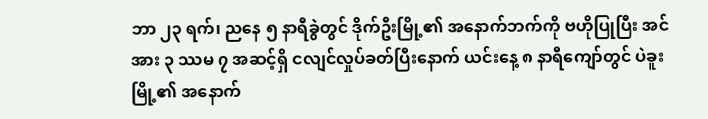ဘာ ၂၃ ရက်၊ ညနေ ၅ နာရီခွဲတွင် ဒိုက်ဦးမြို့၏ အနောက်ဘက်ကို ဗဟိုပြုပြီး အင်အား ၃ ဿမ ၇ အဆင့်ရှိ ငလျင်လှုပ်ခတ်ပြီးနောက် ယင်းနေ့ ၈ နာရီကျော်တွင် ပဲခူးမြို့၏ အနောက်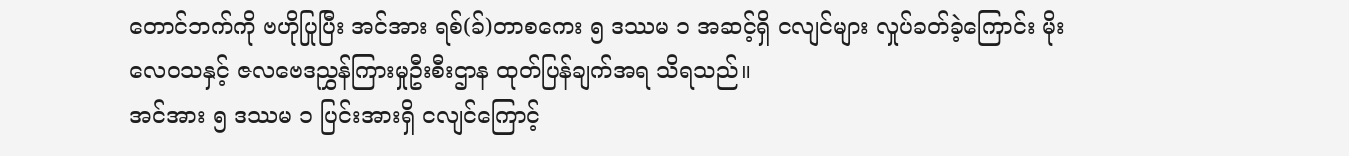တောင်ဘက်ကို ဗဟိုပြုပြီး အင်အား ရစ်(ခ်)တာစကေး ၅ ဒဿမ ၁ အဆင့်ရှိ ငလျင်များ လှုပ်ခတ်ခဲ့ကြောင်း မိုးလေဝသနှင့် ဇလဗေဒညွှန်ကြားမှုဦးစီးဌာန ထုတ်ပြန်ချက်အရ သိရသည်။
အင်အား ၅ ဒဿမ ၁ ပြင်းအားရှိ ငလျင်ကြောင့်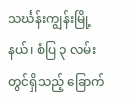သင်္ဃန်းကျွန်းမြို့နယ်၊ စံပြ ၃ လမ်းတွင်ရှိသည့် ခြောက်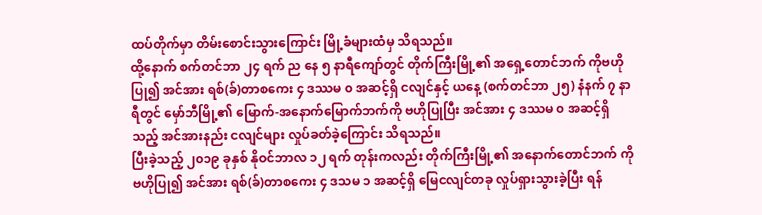ထပ်တိုက်မှာ တိမ်းစောင်းသွားကြောင်း မြို့ခံများထံမှ သိရသည်။
ထို့နောက် စက်တင်ဘာ ၂၄ ရက် ည နေ ၅ နာရီကျော်တွင် တိုက်ကြီးမြို့၏ အရှေ့တောင်ဘက် ကိုဗဟိုပြု၍ အင်အား ရစ်(ခ်)တာစကေး ၄ ဒဿမ ၀ အဆင့်ရှိ ငလျင်နှင့် ယနေ့ (စက်တင်ဘာ ၂၅) နံနက် ၇ နာရီတွင် မှော်ဘီမြို့၏ မြောက်-အနောက်မြောက်ဘက်ကို ဗဟိုပြုပြီး အင်အား ၄ ဒဿမ ၀ အဆင့်ရှိသည့် အင်အားနည်း ငလျင်များ လှုပ်ခတ်ခဲ့ကြောင်း သိရသည်။
ပြီးခဲ့သည့် ၂၀၁၉ ခုနှစ် နိုဝင်ဘာလ ၁၂ ရက် တုန်းကလည်း တိုက်ကြီးမြို့၏ အနောက်တောင်ဘက် ကိုဗဟိုပြု၍ အင်အား ရစ်(ခ်)တာစကေး ၄ ဒသမ ၁ အဆင့်ရှိ မြေငလျင်တခု လှုပ်ရှားသွားခဲ့ပြီး ရန်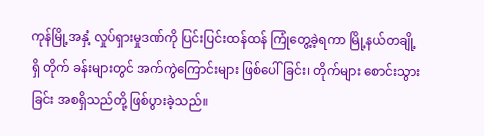ကုန်မြို့အနှံ့ လှုပ်ရှားမှုဒဏ်ကို ပြင်းပြင်းထန်ထန် ကြုံတွေ့ခဲ့ရကာ မြို့နယ်တချို့ရှိ တိုက် ခန်းများတွင် အက်ကွဲကြောင်းများ ဖြစ်ပေါ်ခြင်း၊ တိုက်များ စောင်းသွားခြင်း အစရှိသည်တို့ ဖြစ်ပွားခဲ့သည်။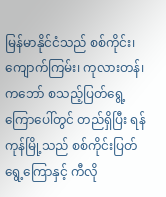မြန်မာနိုင်ငံသည် စစ်ကိုင်း၊ ကျောက်ကြမ်း၊ ကုလားတန်၊ ကဘော် စသည့်ပြတ်ရွေ့ကြောပေါ်တွင် တည်ရှိပြီး ရန်ကုန်မြို့သည် စစ်ကိုင်းပြတ်ရွေ့ကြောနှင့် ကီလို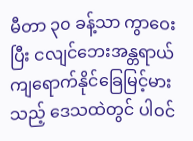မီတာ ၃၀ ခန့်သာ ကွာဝေးပြီး ငလျင်ဘေးအန္တရာယ် ကျရောက်နိုင်ခြေမြင့်မားသည့် ဒေသထဲတွင် ပါဝင်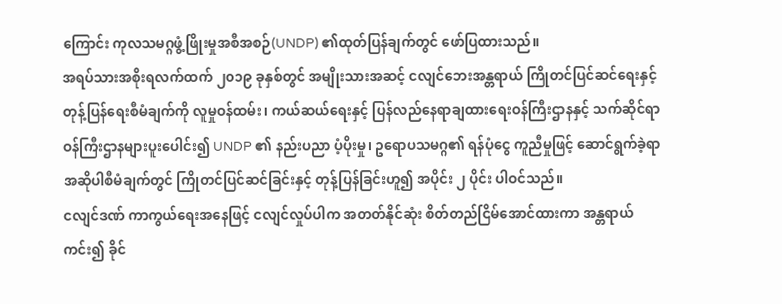ကြောင်း ကုလသမဂ္ဂဖွံ့ဖြိုးမှုအစီအစဉ်(UNDP) ၏ထုတ်ပြန်ချက်တွင် ဖော်ပြထားသည်။
အရပ်သားအစိုးရလက်ထက် ၂၀၁၉ ခုနှစ်တွင် အမျိုးသားအဆင့် ငလျင်ဘေးအန္တရာယ် ကြိုတင်ပြင်ဆင်ရေးနှင့် တုန့်ပြန်ရေးစီမံချက်ကို လူမှုဝန်ထမ်း၊ ကယ်ဆယ်ရေးနှင့် ပြန်လည်နေရာချထားရေးဝန်ကြီးဌာနနှင့် သက်ဆိုင်ရာ ဝန်ကြီးဌာနများပူးပေါင်း၍ UNDP ၏ နည်းပညာ ပံ့ပိုးမှု၊ ဥရောပသမဂ္ဂ၏ ရန်ပုံငွေ ကူညီမှုဖြင့် ဆောင်ရွက်ခဲ့ရာ အဆိုပါစီမံချက်တွင် ကြိုတင်ပြင်ဆင်ခြင်းနှင့် တုန့်ပြန်ခြင်းဟူ၍ အပိုင်း ၂ ပိုင်း ပါဝင်သည်။
ငလျင်ဒဏ် ကာကွယ်ရေးအနေဖြင့် ငလျင်လှုပ်ပါက အတတ်နိုင်ဆုံး စိတ်တည်ငြိမ်အောင်ထားကာ အန္တရာယ်ကင်း၍ ခိုင်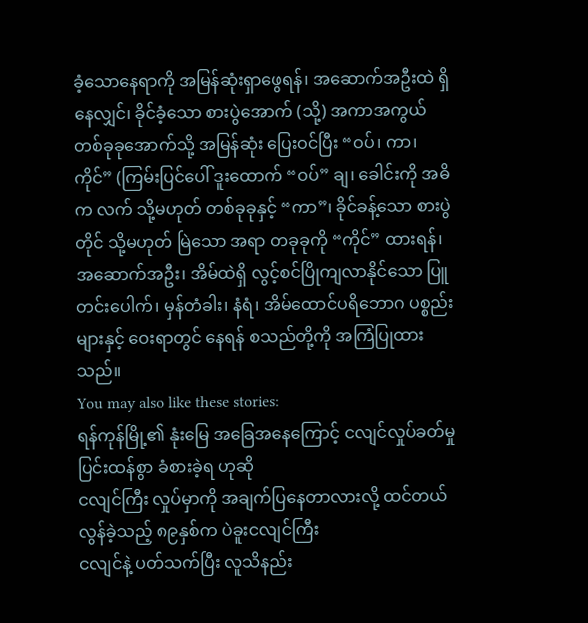ခံ့သောနေရာကို အမြန်ဆုံးရှာဖွေရန်၊ အဆောက်အဦးထဲ ရှိနေလျှင်၊ ခိုင်ခံ့သော စားပွဲအောက် (သို့) အကာအကွယ် တစ်ခုခုအောက်သို့ အမြန်ဆုံး ပြေးဝင်ပြီး “ဝပ်၊ ကာ၊ ကိုင်” (ကြမ်းပြင်ပေါ် ဒူးထောက် “ဝပ်” ချ၊ ခေါင်းကို အဓိက လက် သို့မဟုတ် တစ်ခုခုနှင့် “ကာ”၊ ခိုင်ခန့်သော စားပွဲတိုင် သို့မဟုတ် မြဲသော အရာ တခုခုကို “ကိုင်” ထားရန်၊ အဆောက်အဦး၊ အိမ်ထဲရှိ လွင့်စင်ပြိုကျလာနိုင်သော ပြူတင်းပေါက်၊ မှန်တံခါး၊ နံရံ၊ အိမ်ထောင်ပရိဘောဂ ပစ္စည်းများနှင့် ဝေးရာတွင် နေရန် စသည်တို့ကို အကြံပြုထားသည်။
You may also like these stories:
ရန်ကုန်မြို့၏ နုံးမြေ အခြေအနေကြောင့် ငလျင်လှုပ်ခတ်မှု ပြင်းထန်စွာ ခံစားခဲ့ရ ဟုဆို
ငလျင်ကြီး လှုပ်မှာကို အချက်ပြနေတာလားလို့ ထင်တယ်
လွန်ခဲ့သည့် ၈၉နှစ်က ပဲခူးငလျင်ကြီး
ငလျင်နဲ့ ပတ်သက်ပြီး လူသိနည်း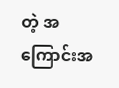တဲ့ အကြောင်းအ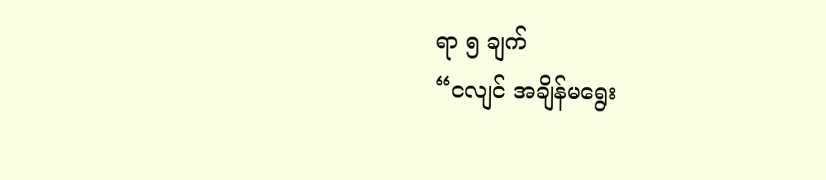ရာ ၅ ချက်
“ငလျင် အချိန်မရွေး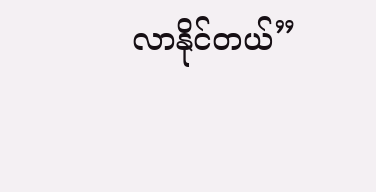လာနိုင်တယ်”